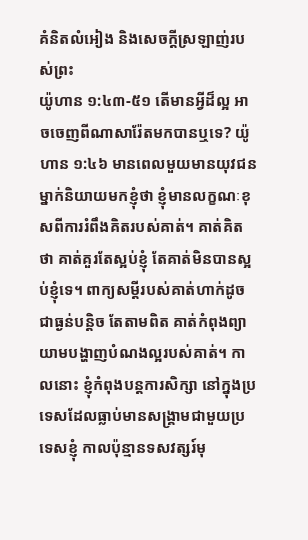គំនិតលំអៀង និងសេចក្តីស្រឡាញ់របស់ព្រះ
យ៉ូហាន ១:៤៣-៥១ តើមានអ្វីដ៏ល្អ អាចចេញពីណាសារ៉ែតមកបានឬទេ? យ៉ូហាន ១:៤៦ មានពេលមួយមានយុវជនម្នាក់និយាយមកខ្ញុំថា ខ្ញុំមានលក្ខណៈខុសពីការរំពឹងគិតរបស់គាត់។ គាត់គិតថា គាត់គួរតែស្អប់ខ្ញុំ តែគាត់មិនបានស្អប់ខ្ញុំទេ។ ពាក្យសម្ដីរបស់គាត់ហាក់ដូចជាធ្ងន់បន្តិច តែតាមពិត គាត់កំពុងព្យាយាមបង្ហាញបំណងល្អរបស់គាត់។ កាលនោះ ខ្ញុំកំពុងបន្តការសិក្សា នៅក្នុងប្រទេសដែលធ្លាប់មានសង្គ្រាមជាមួយប្រទេសខ្ញុំ កាលប៉ុន្មានទសវត្សរ៍មុ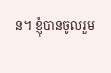ន។ ខ្ញុំបានចូលរួម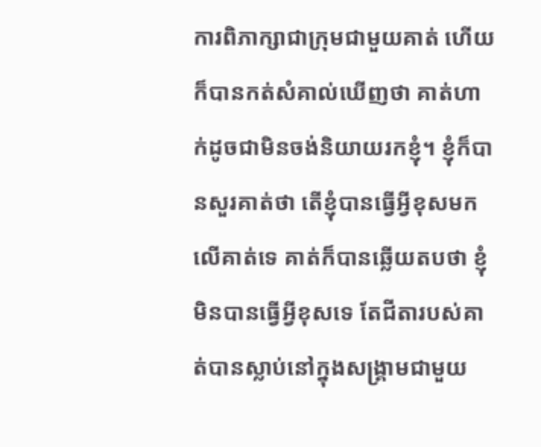ការពិភាក្សាជាក្រុមជាមួយគាត់ ហើយក៏បានកត់សំគាល់ឃើញថា គាត់ហាក់ដូចជាមិនចង់និយាយរកខ្ញុំ។ ខ្ញុំក៏បានសួរគាត់ថា តើខ្ញុំបានធ្វើអ្វីខុសមកលើគាត់ទេ គាត់ក៏បានឆ្លើយតបថា ខ្ញុំមិនបានធ្វើអ្វីខុសទេ តែជីតារបស់គាត់បានស្លាប់នៅក្នុងសង្គ្រាមជាមួយ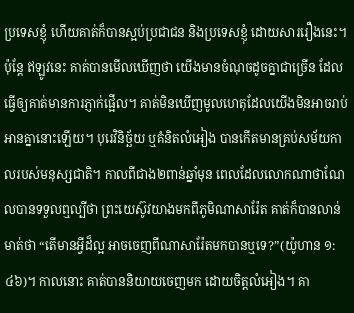ប្រទេសខ្ញុំ ហើយគាត់ក៏បានស្អប់ប្រជាជន និងប្រទេសខ្ញុំ ដោយសាររឿងនេះ។ ប៉ុន្តែ ឥឡូវនេះ គាត់បានមើលឃើញថា យើងមានចំណុចដូចគ្នាជាច្រើន ដែលធ្វើឲ្យគាត់មានការភ្ញាក់ផ្អើល។ គាត់មិនឃើញមូលហេតុដែលយើងមិនអាចរាប់អានគ្នានោះឡើយ។ បុរេវិនិច្ឆ័យ ឬគំនិតលំអៀង បានកើតមានគ្រប់សម័យកាលរបស់មនុស្សជាតិ។ កាលពីជាង២ពាន់ឆ្នាំមុន ពេលដែលលោកណាថាណែលបានទទួលឮល្បីថា ព្រះយេស៊ូវយាងមកពីភូមិណាសារ៉ែត គាត់ក៏បានលាន់មាត់ថា “តើមានអ្វីដ៏ល្អ អាចចេញពីណាសារ៉ែតមកបានឬទេ?”(យ៉ូហាន ១:៤៦)។ កាលនោះ គាត់បាននិយាយចេញមក ដោយចិត្តលំអៀង។ គា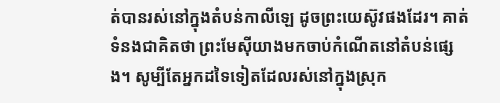ត់បានរស់នៅក្នុងតំបន់កាលីឡេ ដូចព្រះយេស៊ូវផងដែរ។ គាត់ទំនងជាគិតថា ព្រះមែស៊ីយាងមកចាប់កំណើតនៅតំបន់ផ្សេង។ សូម្បីតែអ្នកដទៃទៀតដែលរស់នៅក្នុងស្រុក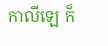កាលីឡេ ក៏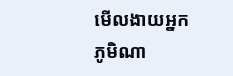មើលងាយអ្នកភូមិណា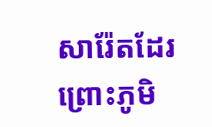សារ៉ែតដែរ ព្រោះភូមិ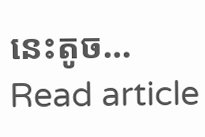នេះតូច…
Read article